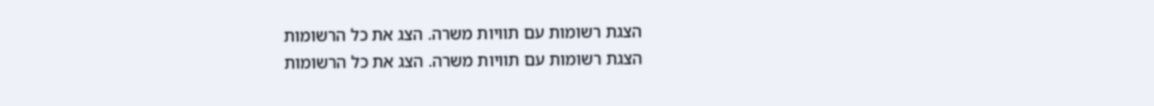הצגת רשומות עם תוויות משרה. הצג את כל הרשומות
הצגת רשומות עם תוויות משרה. הצג את כל הרשומות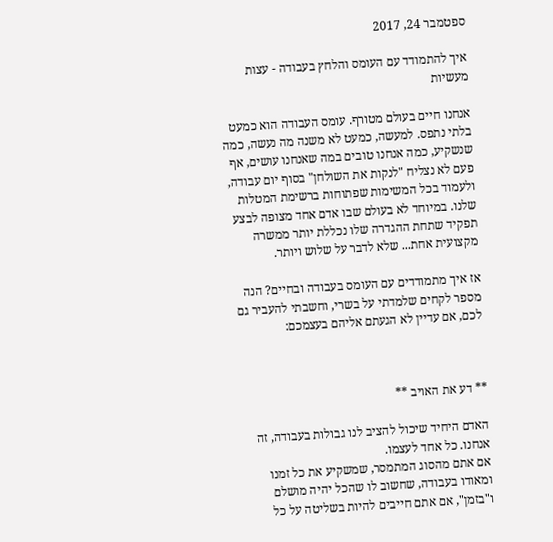ספטמבר 24, 2017

איך להתמודד עם העומס והלחץ בעבודה - עצות מעשיות

אנחנו חיים בעולם מטורף. עומס העבודה הוא כמעט בלתי נתפס. למעשה, כמעט לא משנה מה נעשה, כמה שנשקיע, כמה אנחנו טובים במה שאנחנו עושים, אף פעם לא נצליח "לנקות את השולחן" בסוף יום עבודה,  ולעמוד בכל המשימות שפתוחות ברשימת המטלות שלנו. במיוחד לא בעולם שבו אדם אחד מצופה לבצע תפקיד שתחת ההגדרה שלו נכללת יותר ממשרה מקצועית אחת... שלא לדבר על שלוש ויותר.

אז איך מתמודדים עם העומס בעבודה ובחיים? הנה מספר לקחים שלמדתי על בשרי, וחשבתי להעביר גם לכם, אם עדיין לא הגעתם אליהם בעצמכם:



** דע את האויב **

האדם היחיד שיכול להציב לנו גבולות בעבודה, זה אנחנו. כל אחד לעצמו.
אם אתם מהסוג המתמסר, שמשקיע את כל זמנו ומאודו בעבודה, שחשוב לו שהכל יהיה מושלם ו"בזמן", אם אתם חייבים להיות בשליטה על כל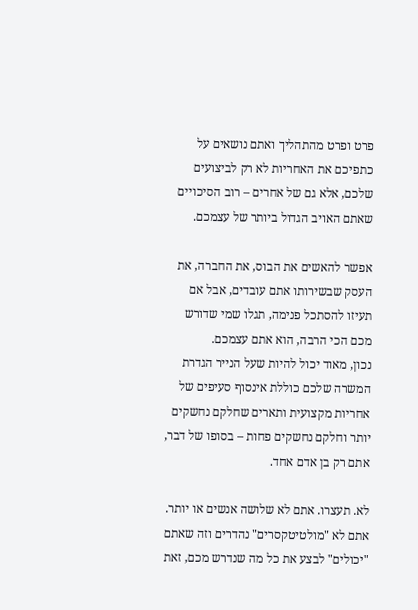פרט ופרט מהתהליך ואתם נושאים על כתפיכם את האחריות לא רק לביצועים שלכם, אלא גם של אחרים – רוב הסיכויים שאתם האויב הגדול ביותר של עצמכם.

אפשר להאשים את הבוס, את החברה, את העסק שבשירותו אתם עובדים, אבל אם תעיזו להסתכל פנימה, תגלו שמי שדורש מכם הכי הרבה, הוא אתם עצמכם.
נכון, מאוד יכול להיות שעל הנייר הגדרת המשרה שלכם כוללת אינסוף סעיפים של אחריות מקצועית ותארים שחלקם נחשקים יותר וחלקם נחשקים פחות – בסופו של דבר, אתם רק בן אדם אחד.

לא. תעצרו. אתם לא שלושה אנשים או יותר. אתם לא "מולטיטקסרים" נהדרים וזה שאתם "יכולים" לבצע את כל מה שנדרש מכם, זאת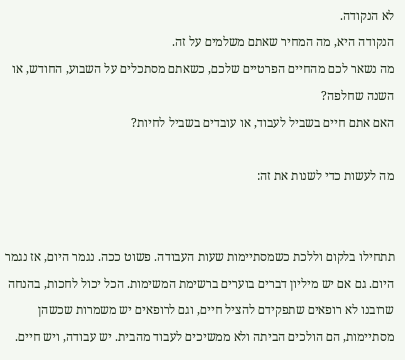לא הנקודה.
הנקודה היא, מה המחיר שאתם משלמים על זה.
מה נשאר לכם מהחיים הפרטיים שלכם, כשאתם מסתכלים על השבוע, החודש, או השנה שחלפה?
האם אתם חיים בשביל לעבוד, או עובדים בשביל לחיות?

מה לעשות כדי לשנות את זה:


תתחילו בלקום וללכת כשמסתיימות שעות העבודה. פשוט ככה. נגמר היום, אז נגמר היום. גם אם יש מיליון דברים בוערים ברשימת המשימות. הכל יכול לחכות, בהנחה שרובנו לא רופאים שתפקידם להציל חיים, וגם לרופאים יש משמרות שכשהן מסתיימות, הם הולכים הביתה ולא ממשיכים לעבוד מהבית. יש עבודה, ויש חיים.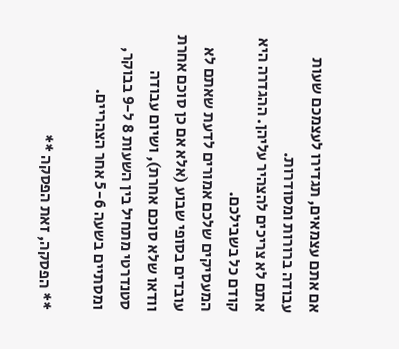אם אתם עצמאים, תגדירו לעצמכם שעות עבודה ברורות ומסודרות.
אתם לא צריכים להצהיר עליהן. ההגדרה היא קודם כל בשבילכם.
המעסיקים שלכם אמורים לדעת שאתם לא עובדים בסופי שבוע (אלא אם כן סוכם אחרת וודאו שלא סוכם אחרת), ושיום עבודה סטנדרטי מתחיל בין השעות 8 ל-9 בבוקר, ומסתיים בשעה 5-6 אחר הצהריים.

** הפסקה, זאת הפסקה **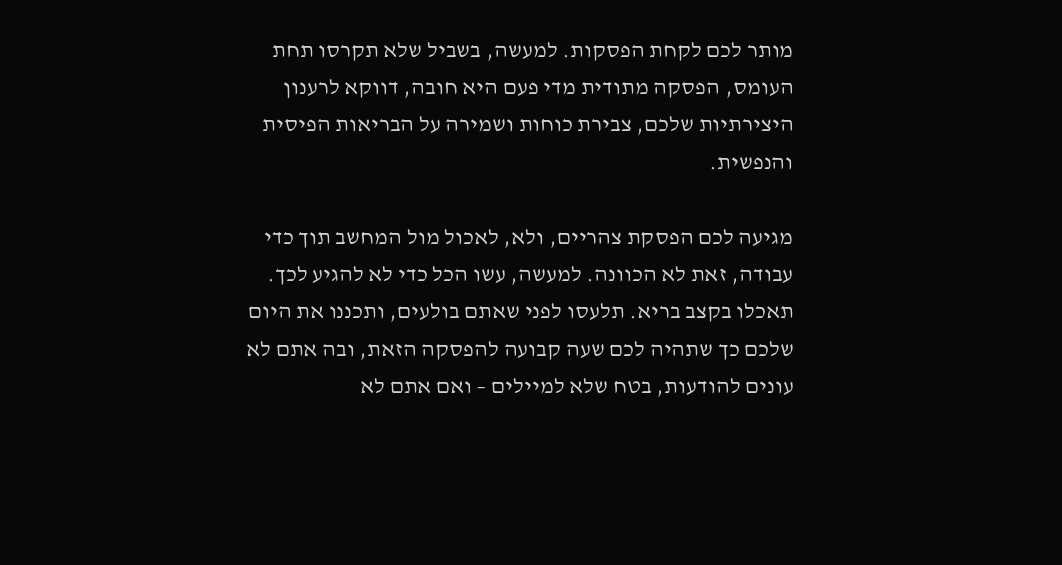מותר לכם לקחת הפסקות. למעשה, בשביל שלא תקרסו תחת העומס, הפסקה מתודית מדי פעם היא חובה, דווקא לרענון היצירתיות שלכם, צבירת כוחות ושמירה על הבריאות הפיסית והנפשית.

מגיעה לכם הפסקת צהריים, ולא, לאכול מול המחשב תוך כדי עבודה, זאת לא הכוונה. למעשה, עשו הכל כדי לא להגיע לכך. תאכלו בקצב בריא. תלעסו לפני שאתם בולעים, ותכננו את היום שלכם כך שתהיה לכם שעה קבועה להפסקה הזאת, ובה אתם לא עונים להודעות, בטח שלא למיילים – ואם אתם לא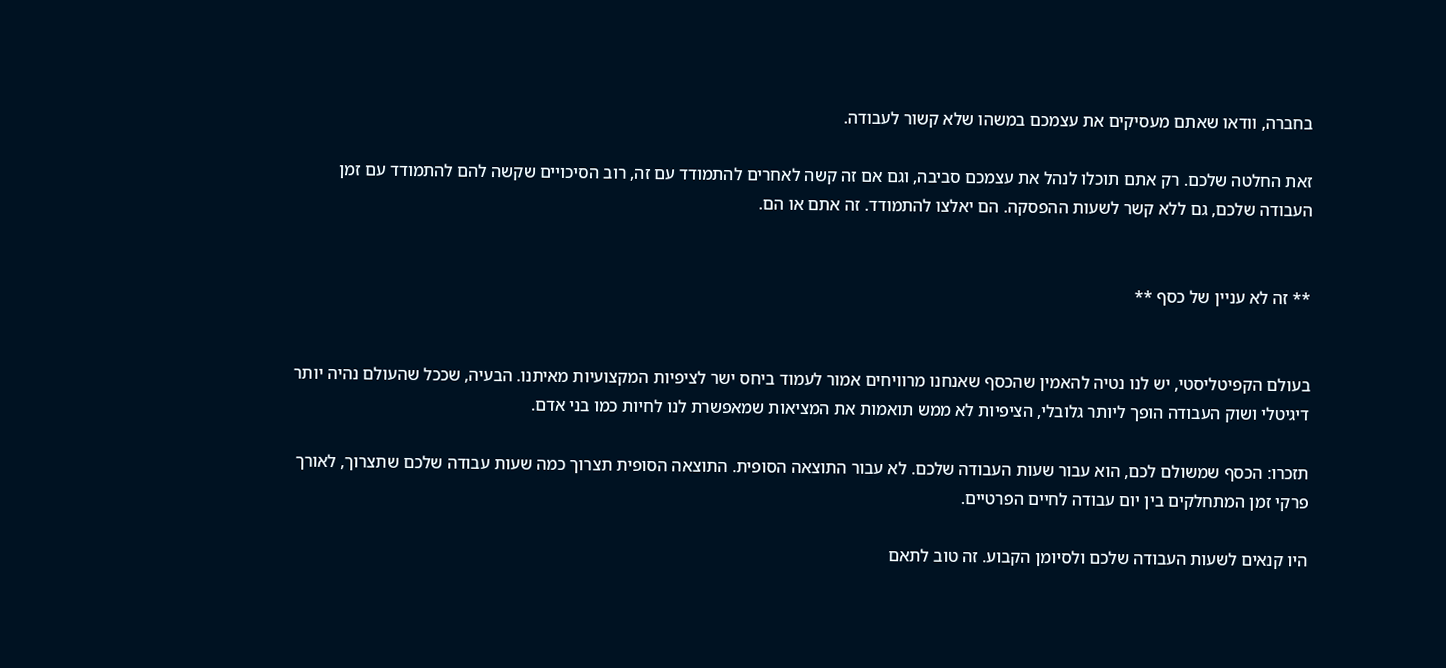בחברה, וודאו שאתם מעסיקים את עצמכם במשהו שלא קשור לעבודה.

זאת החלטה שלכם. רק אתם תוכלו לנהל את עצמכם סביבה, וגם אם זה קשה לאחרים להתמודד עם זה, רוב הסיכויים שקשה להם להתמודד עם זמן העבודה שלכם, גם ללא קשר לשעות ההפסקה. הם יאלצו להתמודד. זה אתם או הם.


** זה לא עניין של כסף **


בעולם הקפיטליסטי, יש לנו נטיה להאמין שהכסף שאנחנו מרוויחים אמור לעמוד ביחס ישר לציפיות המקצועיות מאיתנו. הבעיה, שככל שהעולם נהיה יותר דיגיטלי ושוק העבודה הופך ליותר גלובלי, הציפיות לא ממש תואמות את המציאות שמאפשרת לנו לחיות כמו בני אדם.

תזכרו: הכסף שמשולם לכם, הוא עבור שעות העבודה שלכם. לא עבור התוצאה הסופית. התוצאה הסופית תצרוך כמה שעות עבודה שלכם שתצרוך, לאורך פרקי זמן המתחלקים בין יום עבודה לחיים הפרטיים.

היו קנאים לשעות העבודה שלכם ולסיומן הקבוע. זה טוב לתאם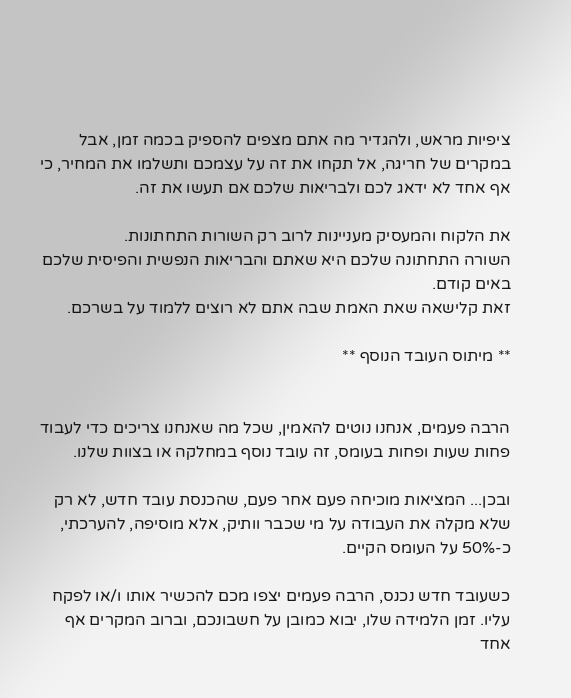ציפיות מראש, ולהגדיר מה אתם מצפים להספיק בכמה זמן, אבל במקרים של חריגה, אל תקחו את זה על עצמכם ותשלמו את המחיר, כי אף אחד לא ידאג לכם ולבריאות שלכם אם תעשו את זה.

את הלקוח והמעסיק מעניינות לרוב רק השורות התחתונות.
השורה התחתונה שלכם היא שאתם והבריאות הנפשית והפיסית שלכם באים קודם.
זאת קלישאה שאת האמת שבה אתם לא רוצים ללמוד על בשרכם.

** מיתוס העובד הנוסף **


הרבה פעמים, אנחנו נוטים להאמין, שכל מה שאנחנו צריכים כדי לעבוד פחות שעות ופחות בעומס, זה עובד נוסף במחלקה או בצוות שלנו.

ובכן... המציאות מוכיחה פעם אחר פעם, שהכנסת עובד חדש, לא רק שלא מקלה את העבודה על מי שכבר וותיק, אלא מוסיפה, להערכתי, כ-50% על העומס הקיים.

כשעובד חדש נכנס, הרבה פעמים יצפו מכם להכשיר אותו ו/או לפקח עליו. זמן הלמידה שלו, יבוא כמובן על חשבונכם, וברוב המקרים אף אחד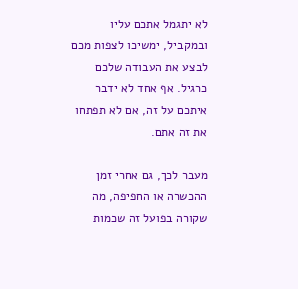לא יתגמל אתכם עליו ובמקביל, ימשיכו לצפות מכם לבצע את העבודה שלכם כרגיל. אף אחד לא ידבר איתכם על זה, אם לא תפתחו את זה אתם.

מעבר לכך, גם אחרי זמן ההכשרה או החפיפה, מה שקורה בפועל זה שכמות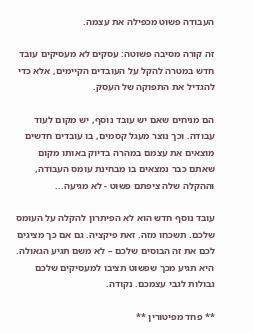העבודה פשוט מכפילה את עצמה.

זה קורה מסיבה פשוטה: עסקים לא מעסיקים עובד חדש במטרה להקל על העובדים הקיימים, אלא כדי להגדיל את התפוקה של העסק.

הם מניחים שאם יש עובד נוסף, יש מקום לעוד עבודה. וכך נוצר מעגל קסמים, בו עובדים חדשים מוצאים את עצמם במהרה בדיוק באותו מקום שאתם כבר נמצאים בו מבחינת עומס העבודה, וההקלה שלה ציפתם פשוט - לא מגיעה...

עובד נוסף חדש הוא לא הפיתרון להקלה על העומס שלכם. תשכחו מזה. זאת פיקציה. גם אם כך מציגים לכם את זה הבוסים שלכם – לא משם תגיע הגאולה. היא תגיע מכך שפשוט תציבו למעסיקים שלכם גבולות לגבי עצמכם. נקודה.

** פחד מפיטורין **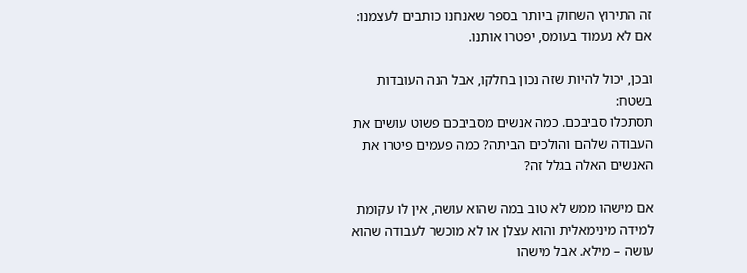זה התירוץ השחוק ביותר בספר שאנחנו כותבים לעצמנו: אם לא נעמוד בעומס, יפטרו אותנו.

ובכן, יכול להיות שזה נכון בחלקו, אבל הנה העובדות בשטח:
תסתכלו סביבכם. כמה אנשים מסביבכם פשוט עושים את העבודה שלהם והולכים הביתה? כמה פעמים פיטרו את האנשים האלה בגלל זה?

אם מישהו ממש לא טוב במה שהוא עושה, אין לו עקומת למידה מינימאלית והוא עצלן או לא מוכשר לעבודה שהוא עושה – מילא. אבל מישהו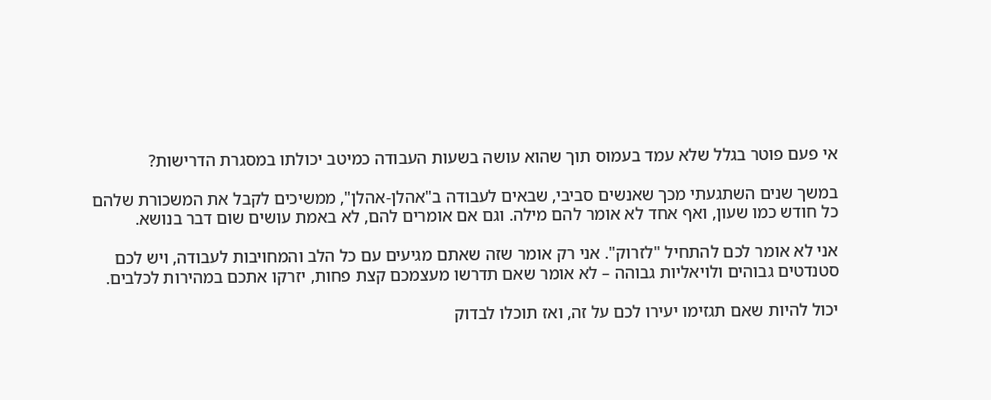אי פעם פוטר בגלל שלא עמד בעמוס תוך שהוא עושה בשעות העבודה כמיטב יכולתו במסגרת הדרישות?

במשך שנים השתגעתי מכך שאנשים סביבי, שבאים לעבודה ב"אהלן-אהלן", ממשיכים לקבל את המשכורת שלהם כל חודש כמו שעון, ואף אחד לא אומר להם מילה. וגם אם אומרים להם, לא באמת עושים שום דבר בנושא.

אני לא אומר לכם להתחיל "לזרוק". אני רק אומר שזה שאתם מגיעים עם כל הלב והמחויבות לעבודה, ויש לכם סטנדטים גבוהים ולויאליות גבוהה – לא אומר שאם תדרשו מעצמכם קצת פחות, יזרקו אתכם במהירות לכלבים.

יכול להיות שאם תגזימו יעירו לכם על זה, ואז תוכלו לבדוק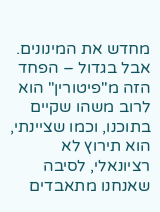מחדש את המינונים.
אבל בגדול – הפחד הזה מ"פיטורין" הוא לרוב משהו שקיים בתוכנו, וכמו שציינתי, הוא תירוץ לא רציונאלי, לסיבה שאנחנו מתאבדים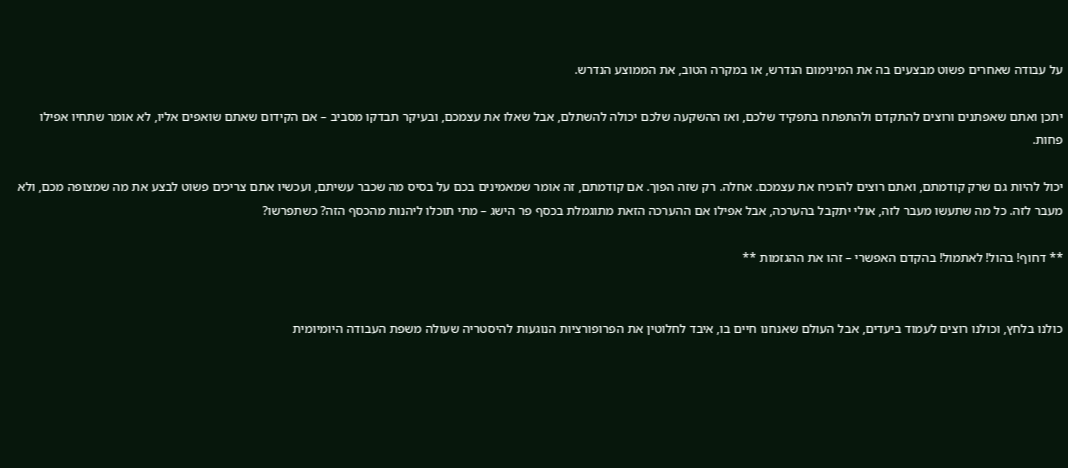על עבודה שאחרים פשוט מבצעים בה את המינימום הנדרש, או במקרה הטוב, את הממוצע הנדרש.

יתכן ואתם שאפתנים ורוצים להתקדם ולהתפתח בתפקיד שלכם, ואז ההשקעה שלכם יכולה להשתלם, אבל שאלו את עצמכם, ובעיקר תבדקו מסביב – אם הקידום שאתם שואפים אליו, לא אומר שתחיו אפילו פחות.

יכול להיות גם שרק קודמתם, ואתם רוצים להוכיח את עצמכם. אחלה. רק שזה הפוך. אם קודמתם, זה אומר שמאמינים בכם על בסיס מה שכבר עשיתם, ועכשיו אתם צריכים פשוט לבצע את מה שמצופה מכם, ולא מעבר לזה. כל מה שתעשו מעבר לזה, אולי יתקבל בהערכה, אבל אפילו אם ההערכה הזאת מתוגמלת בכסף פר הישג – מתי תוכלו ליהנות מהכסף הזה? כשתפרשו?

** דחוף! בהול! לאתמול! בהקדם האפשרי – זהו את ההגזמות **


כולנו בלחץ, וכולנו רוצים לעמוד ביעדים, אבל העולם שאנחנו חיים בו, איבד לחלוטין את הפרופורציות הנוגעות להיסטריה שעולה משפת העבודה היומיומית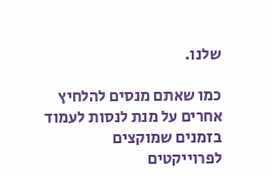שלנו.

כמו שאתם מנסים להלחיץ אחרים על מנת לנסות לעמוד בזמנים שמוקצים לפרוייקטים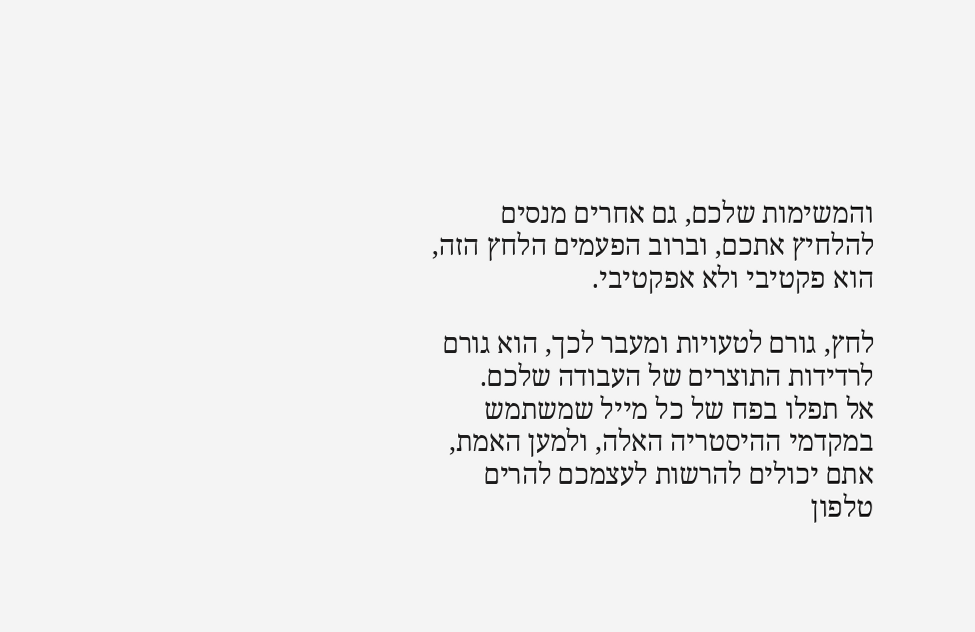והמשימות שלכם, גם אחרים מנסים להלחיץ אתכם, וברוב הפעמים הלחץ הזה, הוא פקטיבי ולא אפקטיבי.

לחץ, גורם לטעויות ומעבר לכך, הוא גורם לרדידות התוצרים של העבודה שלכם.
אל תפלו בפח של כל מייל שמשתמש במקדמי ההיסטריה האלה, ולמען האמת, אתם יכולים להרשות לעצמכם להרים טלפון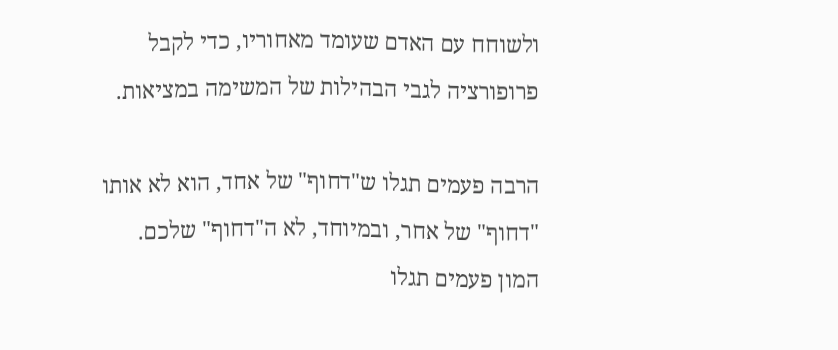ולשוחח עם האדם שעומד מאחוריו, כדי לקבל פרופורציה לגבי הבהילות של המשימה במציאות.

הרבה פעמים תגלו ש"דחוף" של אחד, הוא לא אותו "דחוף" של אחר, ובמיוחד, לא ה"דחוף" שלכם. המון פעמים תגלו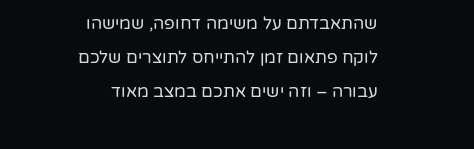שהתאבדתם על משימה דחופה, שמישהו לוקח פתאום זמן להתייחס לתוצרים שלכם עבורה – וזה ישים אתכם במצב מאוד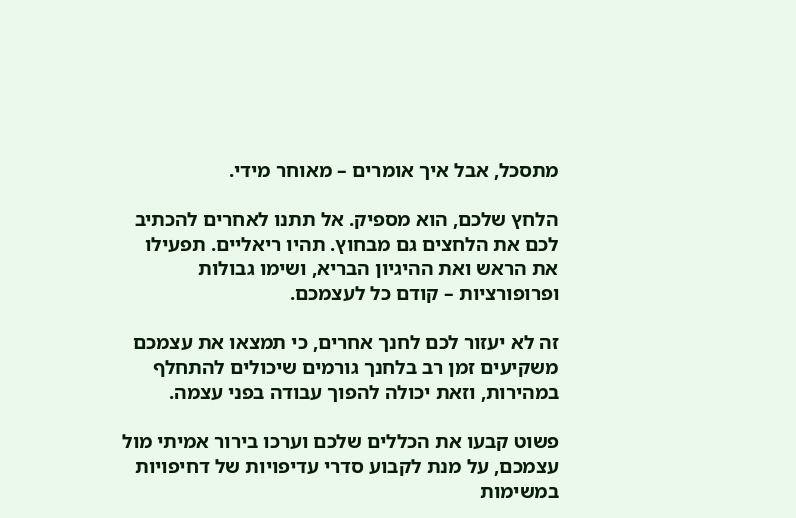מתסכל, אבל איך אומרים – מאוחר מידי.

הלחץ שלכם, הוא מספיק. אל תתנו לאחרים להכתיב לכם את הלחצים גם מבחוץ. תהיו ריאליים. תפעילו את הראש ואת ההיגיון הבריא, ושימו גבולות ופרופורציות – קודם כל לעצמכם.

זה לא יעזור לכם לחנך אחרים, כי תמצאו את עצמכם משקיעים זמן רב בלחנך גורמים שיכולים להתחלף במהירות, וזאת יכולה להפוך עבודה בפני עצמה.

פשוט קבעו את הכללים שלכם וערכו בירור אמיתי מול עצמכם, על מנת לקבוע סדרי עדיפויות של דחיפויות במשימות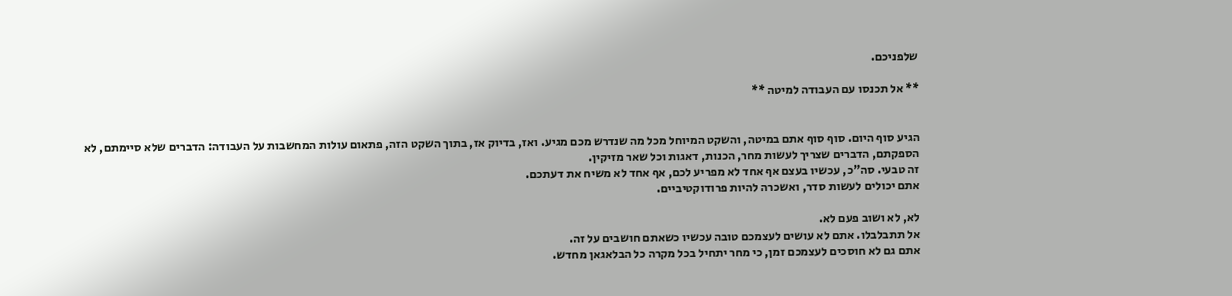שלפניכם.

** אל תכנסו עם העבודה למיטה **


הגיע סוף היום. סוף סוף אתם במיטה, והשקט המיוחל מכל מה שנדרש מכם מגיע. ואז, בדיוק אז, בתוך השקט הזה, פתאום עולות המחשבות על העבודה: הדברים שלא סיימתם, לא הספקתם, הדברים שצריך לעשות מחר, הכנות, דאגות וכל שאר מזיקין.
זה טבעי. סה"כ, עכשיו בעצם אף אחד לא מפריע לכם, אף אחד לא משיח את דעתכם.
אתם יכולים לעשות סדר, ואשכרה להיות פרודוקטיביים.

לא, לא ושוב פעם לא.
אל תתבלבלו. אתם לא עושים לעצמכם טובה עכשיו כשאתם חושבים על זה.
אתם גם לא חוסכים לעצמכם זמן, כי מחר יתחיל בכל מקרה כל הבלאגאן מחדש.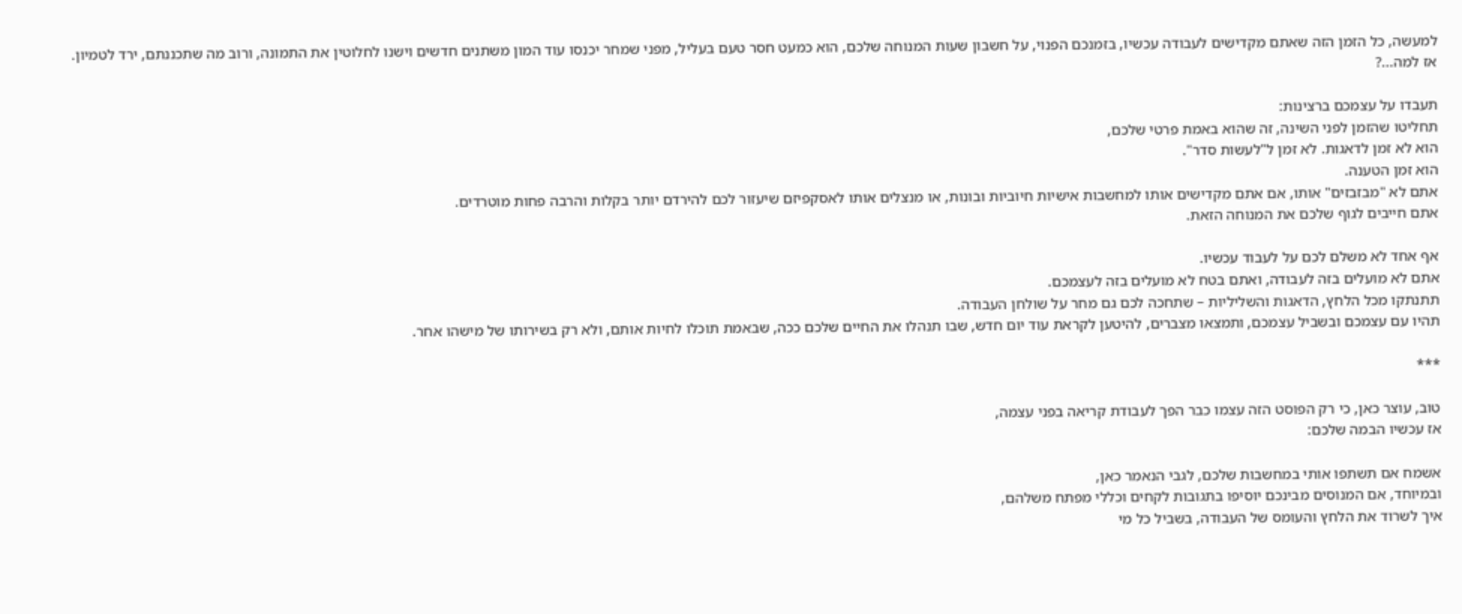למעשה, כל הזמן הזה שאתם מקדישים לעבודה עכשיו, בזמנכם הפנוי, על חשבון שעות המנוחה שלכם, הוא כמעט חסר טעם בעליל, מפני שמחר יכנסו עוד המון משתנים חדשים וישנו לחלוטין את התמונה, ורוב מה שתכננתם, ירד לטמיון.
אז למה...?

תעבדו על עצמכם ברצינות:
תחליטו שהזמן לפני השינה, זה שהוא באמת פרטי שלכם,
הוא לא זמן לדאגות. לא זמן ל"לעשות סדר".
הוא זמן הטענה.
אתם לא "מבזבזים" אותו, אם אתם מקדישים אותו למחשבות אישיות חיוביות ובונות, או מנצלים אותו לאסקפיזם שיעזור לכם להירדם יותר בקלות והרבה פחות מוטרדים.
אתם חייבים לגוף שלכם את המנוחה הזאת.

אף אחד לא משלם לכם על לעבוד עכשיו.
אתם לא מועלים בזה לעבודה, ואתם בטח לא מועלים בזה לעצמכם.
תתנתקו מכל הלחץ, הדאגות והשליליות – שתחכה לכם גם מחר על שולחן העבודה.
תהיו עם עצמכם ובשביל עצמכם, ותמצאו מצברים, להיטען לקראת עוד יום חדש, שבו תנהלו את החיים שלכם ככה, שבאמת תוכלו לחיות אותם, ולא רק בשירותו של מישהו אחר.

***

טוב, עוצר כאן, כי רק הפוסט הזה עצמו כבר הפך לעבודת קריאה בפני עצמה,
אז עכשיו הבמה שלכם:

אשמח אם תשתפו אותי במחשבות שלכם, לגבי הנאמר כאן,
ובמיוחד, אם המנוסים מבינכם יוסיפו בתגובות לקחים וכללי מפתח משלהם,
איך לשרוד את הלחץ והעומס של העבודה, בשביל כל מי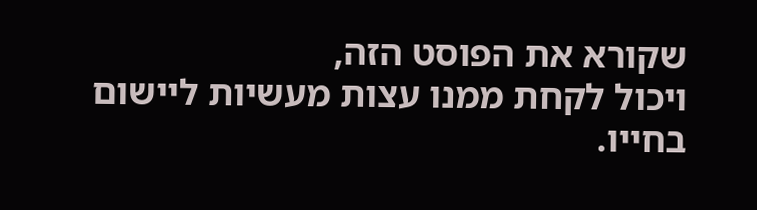שקורא את הפוסט הזה,
ויכול לקחת ממנו עצות מעשיות ליישום בחייו.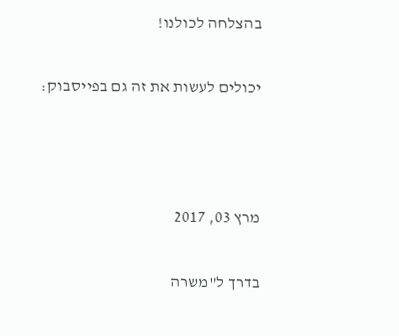בהצלחה לכולנו!

יכולים לעשות את זה גם בפייסבוק:



מרץ 03, 2017

בדרך ל"משרה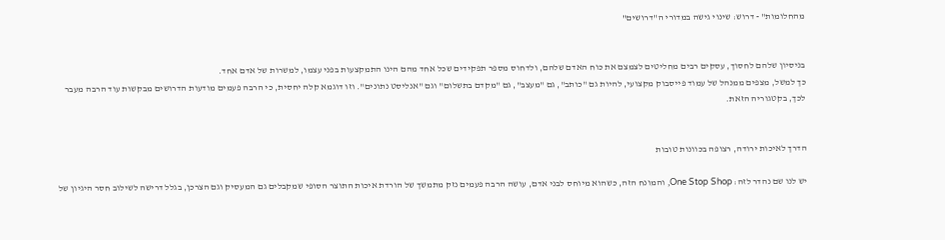מהחלומות" - דרוש: שינוי גישה במדורי ה"דרושים"


בניסיון שלהם לחסוך, עסקים רבים מחליטים לצמצם את כוח האדם שלהם, ולדחוס מספר תפקידים שכל אחד מהם הינו התמקצעות בפני עצמו, למשרות של אדם אחד.
כך למשל, מצפים ממנהל של עמוד פייסבוק מקצועי, להיות גם "כותב", גם "מעצב", גם "מקדם בתשלום" וגם "אנליסט נתונים". וזו דוגמא קלה יחסית, כי הרבה פעמים מודעות הדרושים מבקשות עוד הרבה מעבר לכך, בקטגוריה הזאת.


הדרך לאיכות ירודה, רצופה בכוונות טובות

יש לנו שם נהדר לזה: One Stop Shop, והמונח הזה, כשהוא מיוחס לבני אדם, עושה הרבה פעמים נזק מתמשך של הורדת איכות התוצר הסופי שמקבלים גם המעסיק וגם הצרכן, בגלל דרישה לשילוב חסר היגיון של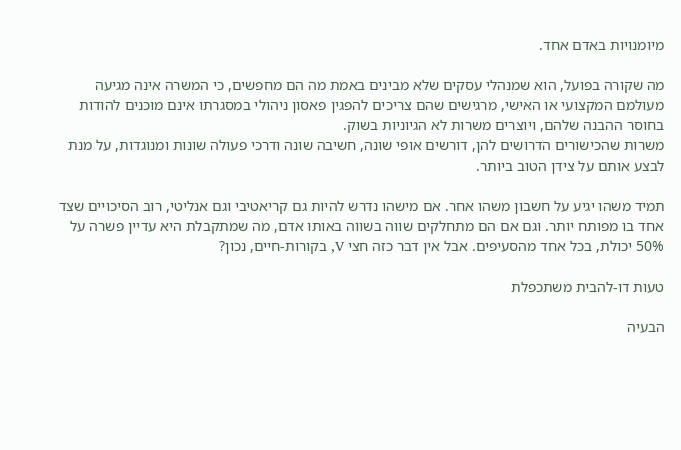מיומנויות באדם אחד.

מה שקורה בפועל, הוא שמנהלי עסקים שלא מבינים באמת מה הם מחפשים, כי המשרה אינה מגיעה מעולמם המקצועי או האישי, מרגישים שהם צריכים להפגין פאסון ניהולי במסגרתו אינם מוכנים להודות בחוסר ההבנה שלהם, ויוצרים משרות לא הגיוניות בשוק.
משרות שהכישורים הדרושים להן, דורשים אופי שונה, חשיבה שונה ודרכי פעולה שונות ומנוגדות, על מנת לבצע אותם על צידן הטוב ביותר.

תמיד משהו יגיע על חשבון משהו אחר. אם מישהו נדרש להיות גם קריאטיבי וגם אנליטי, רוב הסיכויים שצד אחד בו מפותח יותר. וגם אם הם מתחלקים שווה בשווה באותו אדם, מה שמתקבלת היא עדיין פשרה על 50% יכולת, בכל אחד מהסעיפים. אבל אין דבר כזה חצי V, בקורות-חיים, נכון?

טעות דו-להבית משתכפלת

הבעיה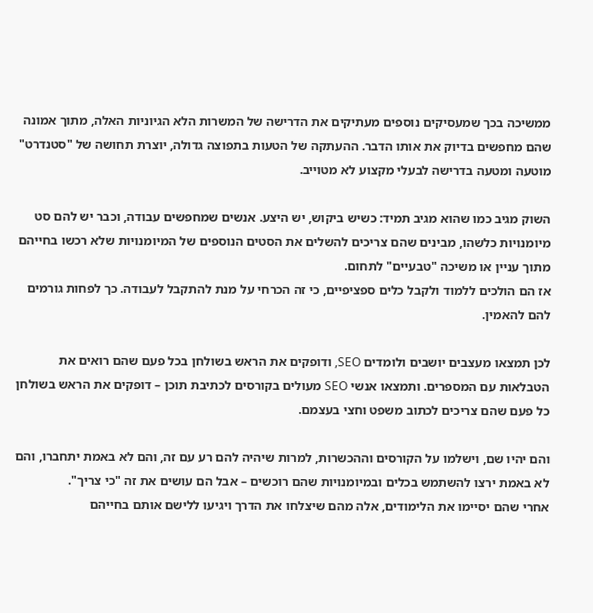ממשיכה בכך שמעסיקים נוספים מעתיקים את הדרישה של המשרות הלא הגיוניות האלה, מתוך אמונה שהם מחפשים בדיוק את אותו הדבר. ההעתקה של הטעות בתפוצה גדולה, יוצרת תחושה של "סטנדרט" מוטעה ומטעה בדרישה לבעלי מקצוע לא מטוייב.

השוק מגיב כמו שהוא מגיב תמיד: כשיש ביקוש, יש היצע. אנשים שמחפשים עבודה, וכבר יש להם סט מיומנויות כלשהו, מבינים שהם צריכים להשלים את הסטים הנוספים של המיומנויות שלא רכשו בחייהם מתוך עניין או משיכה "טבעיים" לתחום.
אז הם הולכים ללמוד ולקבל כלים ספציפיים, כי זה הכרחי על מנת להתקבל לעבודה. כך לפחות גורמים להם להאמין.

לכן תמצאו מעצבים יושבים ולומדים SEO, ודופקים את הראש בשולחן בכל פעם שהם רואים את הטבלאות עם המספרים. ותמצאו אנשי SEO מעולים בקורסים לכתיבת תוכן – דופקים את הראש בשולחן כל פעם שהם צריכים לכתוב משפט וחצי בעצמם.

והם יהיו שם, וישלמו על הקורסים וההכשרות, למרות שיהיה להם רע עם זה, והם לא באמת יתחברו, והם לא באמת ירצו להשתמש בכלים ובמיומנויות שהם רוכשים – אבל הם עושים את זה "כי צריך".
אחרי שהם יסיימו את הלימודים, אלה מהם שיצלחו את הדרך ויגיעו ללישם אותם בחייהם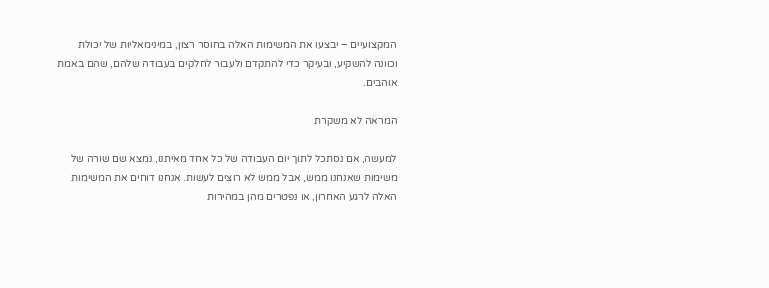המקצועיים – יבצעו את המשימות האלה בחוסר רצון, במינימאליות של יכולת וכוונה להשקיע, ובעיקר כדי להתקדם ולעבור לחלקים בעבודה שלהם, שהם באמת אוהבים.

המראה לא משקרת

למעשה, אם נסתכל לתוך יום העבודה של כל אחד מאיתנו, נמצא שם שורה של משימות שאנחנו ממש, אבל ממש לא רוצים לעשות. אנחנו דוחים את המשימות האלה לרגע האחרון, או נפטרים מהן במהירות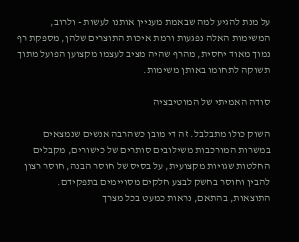על מנת להגיע למה שבאמת מעניין אותנו לעשות - ולרוב, המשימות האלה נפגעות ורמת איכות התוצרים שלהן, מספקת רף נמוך מאוד יחסית, מהרף שהיה מציב לעצמו מקצוען הפועל מתוך תשוקה לתחומו באותן משימות.

סודה האמיתי של המוטיבציה

השוק כולו מתבלבל. זה די מובן כשהרבה אנשים שנמצאים במשרות המורכבות משילובים סותרים של כישורים, מקבלים החלטות שגויות מקצועית, על בסיס של חוסר הבנה, חוסר רצון להבין וחוסר בחשק לבצע חלקים מסויימים בתפקידם.
התוצאות, בהתאם, נראות כמעט בכל מצרך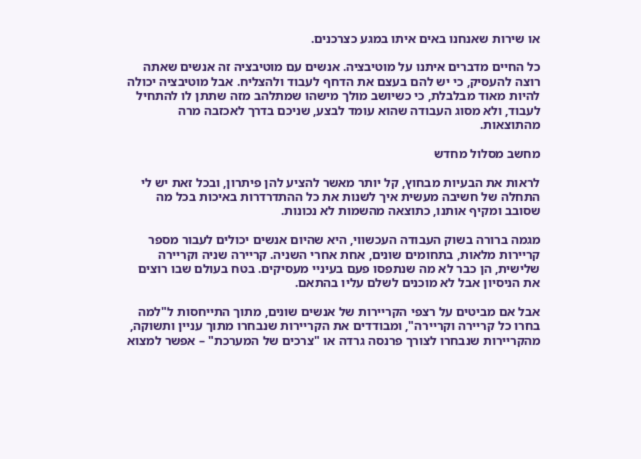או שירות שאנחנו באים איתו במגע כצרכנים.

כל החיים מדברים איתנו על מוטיבציה. אנשים עם מוטיבציה זה אנשים שאתה רוצה להעסיק, כי יש להם בעצם את הדחף לעבוד ולהצליח. אבל מוטיבציה יכולה להיות מאוד מבלבלת, כי כשיושב מולך מישהו שמתלהב מזה שתתן לו להתחיל לעבוד, ולא מסוג העבודה שהוא עומד לבצע, שניכם בדרך לאכזבה מרה מהתוצאות.

מחשב מסלול מחדש

לראות את הבעיות מבחוץ, קל יותר מאשר להציע להן פיתרון, ובכל זאת יש לי התחלה של חשיבה מעשית איך לשנות את כל ההתדרדרות באיכות בכל מה שסובב ומקיף אותנו, כתוצאה מהשמות לא נכונות.

מגמה ברורה בשוק העבודה העכשווי, היא שהיום אנשים יכולים לעבור מספר קריירות מלאות, בתחומים שונים, אחת אחרי השניה. קריירה שניה וקריירה שלישית, הן כבר לא מה שנתפסו פעם בעיניי מעסיקים. בטח בעולם שבו רוצים את הניסיון אבל לא מוכנים לשלם עליו בהתאם.

אבל אם מביטים על רצפי הקריירות של אנשים שונים, מתוך התייחסות ל"למה בחרו כל קריירה וקריירה", ומבודדים את הקריירות שנבחרו מתוך עניין ותשוקה, מהקריירות שנבחרו לצורך פרנסה גרדה או "צרכים של המערכת" – אפשר למצוא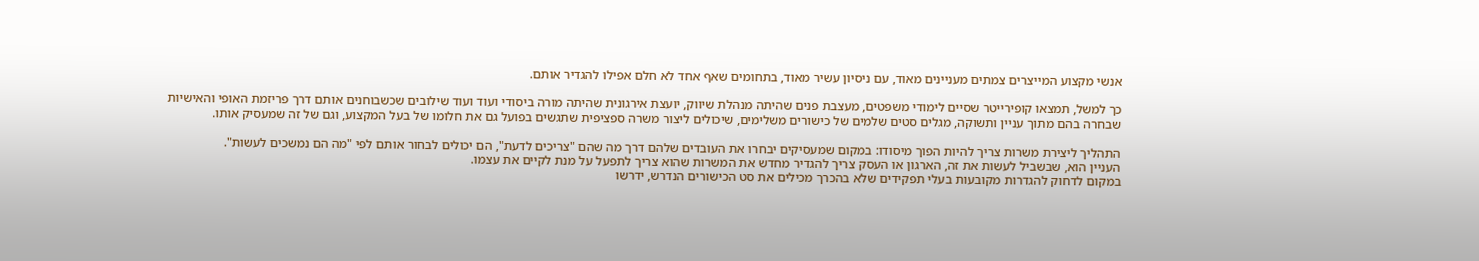אנשי מקצוע המייצרים צמתים מעניינים מאוד, עם ניסיון עשיר מאוד, בתחומים שאף אחד לא חלם אפילו להגדיר אותם.

כך למשל, תמצאו קופירייטר שסיים לימודי משפטים, מעצבת פנים שהיתה מנהלת שיווק, יועצת אירגונית שהיתה מורה ביסודי ועוד ועוד שילובים שכשבוחנים אותם דרך פריזמת האופי והאישיות שבחרה בהם מתוך עניין ותשוקה, מגלים סטים שלמים של כישורים משלימים, שיכולים ליצור משרה ספציפית שתגשים בפועל גם את חלומו של בעל המקצוע, וגם של זה שמעסיק אותו.

התהליך ליצירת משרות צריך להיות הפוך מיסודו: במקום שמעסיקים יבחרו את העובדים שלהם דרך מה שהם "צריכים לדעת", הם יכולים לבחור אותם לפי "מה הם נמשכים לעשות".
העניין הוא, שבשביל לעשות את זה, הארגון או העסק צריך להגדיר מחדש את המשרות שהוא צריך לתפעל על מנת לקיים את עצמו.
במקום לדחוק להגדרות מקובעות בעלי תפקידים שלא בהכרך מכילים את סט הכישורים הנדרש, ידרשו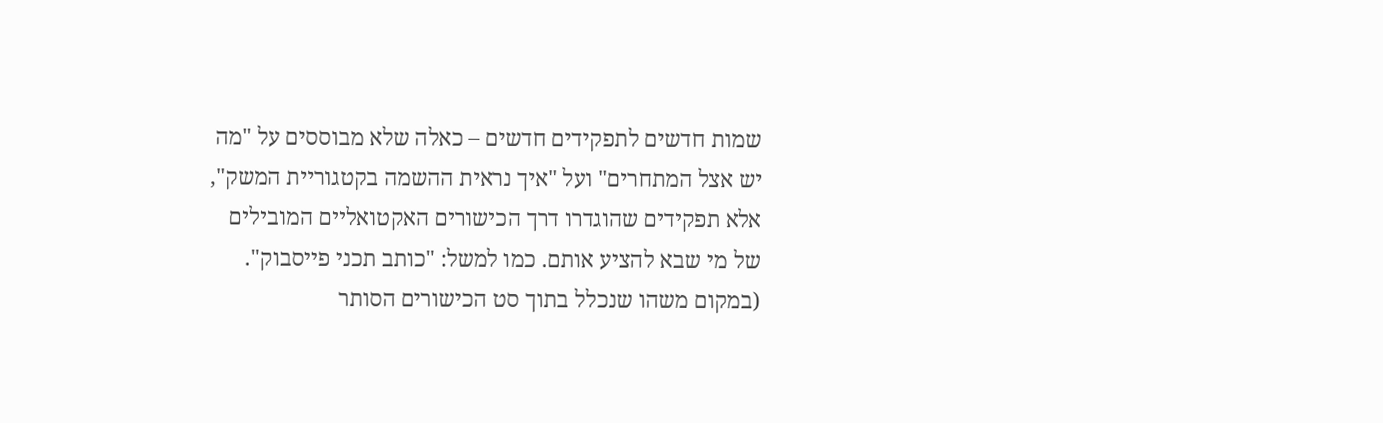שמות חדשים לתפקידים חדשים – כאלה שלא מבוססים על "מה יש אצל המתחרים" ועל "איך נראית ההשמה בקטגוריית המשק", אלא תפקידים שהוגדרו דרך הכישורים האקטואליים המובילים של מי שבא להציע אותם. כמו למשל: "כותב תכני פייסבוק". (במקום משהו שנכלל בתוך סט הכישורים הסותר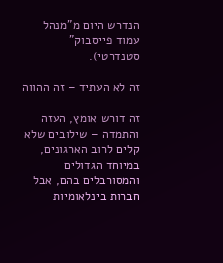הנדרש היום מ"מנהל עמוד פייסבוק" סטנדרטי).

זה לא העתיד – זה ההווה

זה דורש אומץ, העזה והתמדה – שילובים שלא קלים לרוב הארגונים, במיוחד הגדולים והמסורבלים בהם, אבל חברות בינלאומיות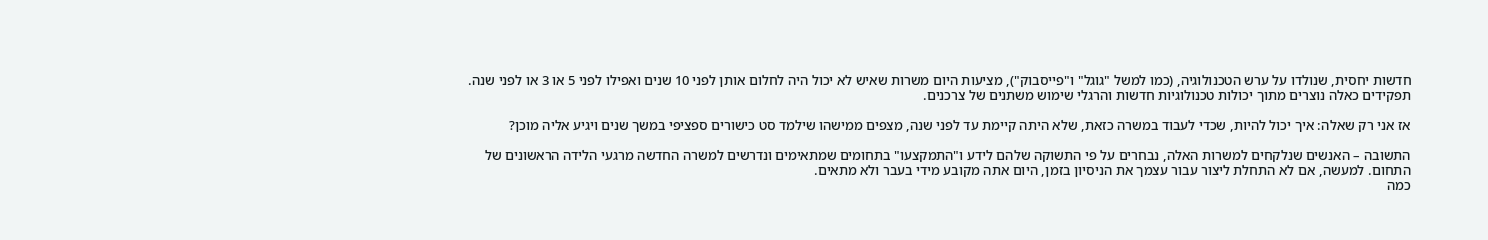חדשות יחסית, שנולדו על ערש הטכנולוגיה, (כמו למשל "גוגל" ו"פייסבוק"), מציעות היום משרות שאיש לא יכול היה לחלום אותן לפני 10 שנים ואפילו לפני 5 או 3 או לפני שנה. תפקידים כאלה נוצרים מתוך יכולות טכנולוגיות חדשות והרגלי שימוש משתנים של צרכנים.

אז אני רק שאלה: איך יכול להיות, שכדי לעבוד במשרה כזאת, שלא היתה קיימת עד לפני שנה, מצפים ממישהו שילמד סט כישורים ספציפי במשך שנים ויגיע אליה מוכן?

התשובה – האנשים שנלקחים למשרות האלה, נבחרים על פי התשוקה שלהם לידע ו"התמקצעו" בתחומים שמתאימים ונדרשים למשרה החדשה מרגעי הלידה הראשונים של התחום. למעשה, אם לא התחלת ליצור עבור עצמך את הניסיון בזמן, היום אתה מקובע מידי בעבר ולא מתאים.
כמה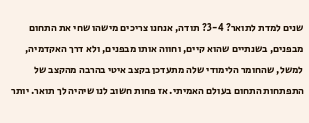שנים למדת לתואר? 3-4? תודה, אנחנו צריכים מישהו שחי את התחום מבפנים, בשנתיים שהוא קיים, וחווה אותו מבפנים, ולא דרך האקדמיה, למשל, שהחומר הלימודי שלה מתעדכן בקצב איטי בהרבה מהקצב של התפתחות התחום בעולם האמיתי. אז פחות חשוב לנו שיהיה לך תואר. יותר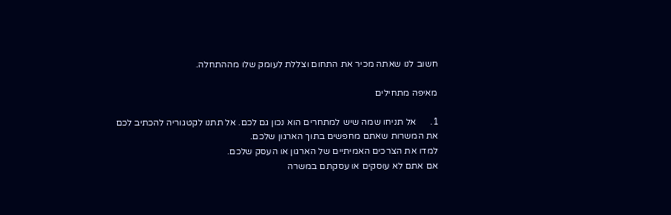חשוב לנו שאתה מכיר את התחום וצללת לעומק שלו מההתחלה.

מאיפה מתחילים

1.      אל תניחו שמה שיש למתחרים הוא נכון גם לכם. אל תתנו לקטגוריה להכתיב לכם את המשרות שאתם מחפשים בתוך הארגון שלכם.
למדו את הצרכים האמיתיים של הארגון או העסק שלכם.
אם אתם לא עוסקים או עסקתם במשרה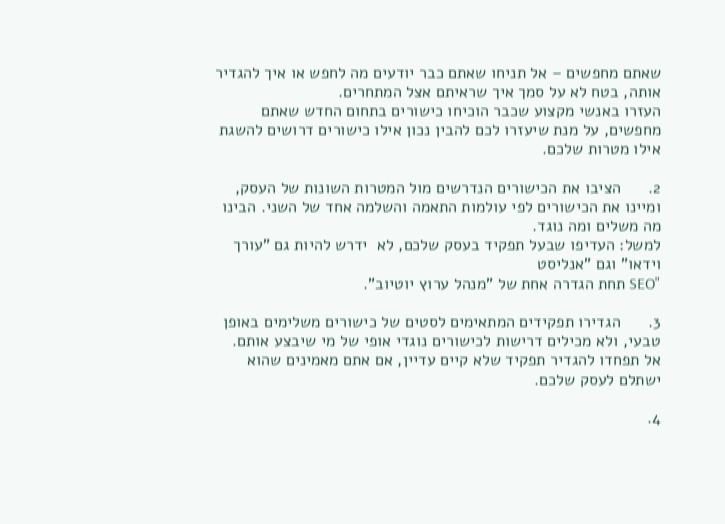שאתם מחפשים – אל תניחו שאתם כבר יודעים מה לחפש או איך להגדיר אותה, בטח לא על סמך איך שראיתם אצל המתחרים.
העזרו באנשי מקצוע שכבר הוכיחו כישורים בתחום החדש שאתם מחפשים, על מנת שיעזרו לכם להבין נכון אילו כישורים דרושים להשגת אילו מטרות שלכם.

2.      הציבו את הכישורים הנדרשים מול המטרות השונות של העסק, ומיינו את הכישורים לפי עולמות התאמה והשלמה אחד של השני. הבינו מה משלים ומה נוגד.
למשל: העדיפו שבעל תפקיד בעסק שלכם, לא  ידרש להיות גם "עורך וידאו" וגם "אנליסט
"SEO תחת הגדרה אחת של "מנהל ערוץ יוטיוב".

3.      הגדירו תפקידים המתאימים לסטים של כישורים משלימים באופן טבעי, ולא מכילים דרישות לכישורים נוגדי אופי של מי שיבצע אותם. אל תפחדו להגדיר תפקיד שלא קיים עדיין, אם אתם מאמינים שהוא ישתלם לעסק שלכם.

4.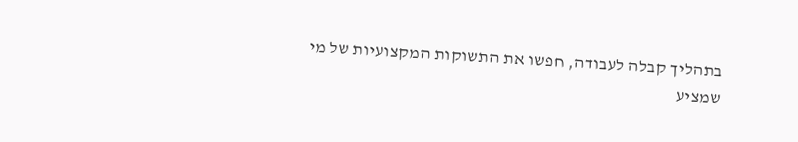בתהליך קבלה לעבודה, חפשו את התשוקות המקצועיות של מי שמציע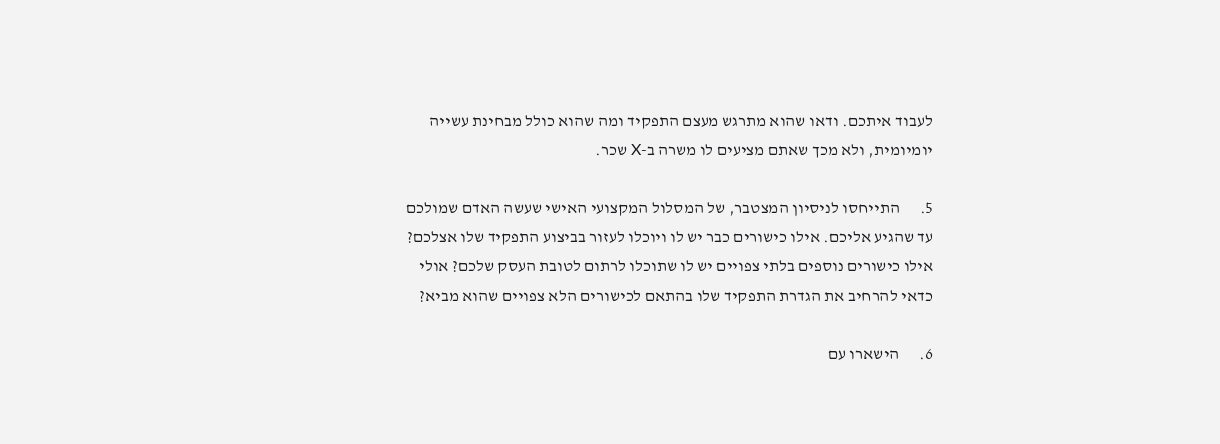לעבוד איתכם. ודאו שהוא מתרגש מעצם התפקיד ומה שהוא כולל מבחינת עשייה יומיומית, ולא מכך שאתם מציעים לו משרה ב-X שכר.

5.      התייחסו לניסיון המצטבר, של המסלול המקצועי האישי שעשה האדם שמולכם עד שהגיע אליכם. אילו כישורים כבר יש לו ויוכלו לעזור בביצוע התפקיד שלו אצלכם? אילו כישורים נוספים בלתי צפויים יש לו שתוכלו לרתום לטובת העסק שלכם? אולי כדאי להרחיב את הגדרת התפקיד שלו בהתאם לכישורים הלא צפויים שהוא מביא?

6.      הישארו עם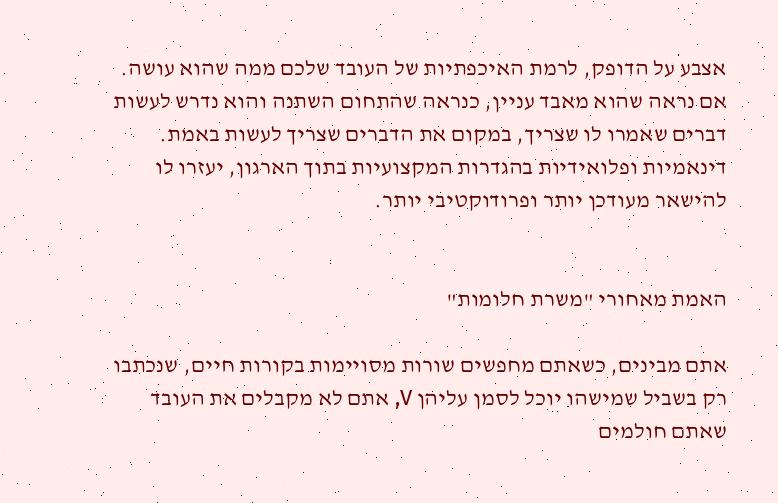אצבע על הדופק, לרמת האיכפתיות של העובד שלכם ממה שהוא עושה. אם נראה שהוא מאבד עניין, כנראה שהתחום השתנה והוא נדרש לעשות דברים שאמרו לו שצריך, במקום את הדברים שצריך לעשות באמת. דינאמיות ופלואידיות בהגדרות המקצועיות בתוך הארגון, יעזרו לו להישאר מעודכן יותר ופרודוקטיבי יותר.


האמת מאחורי "משרת חלומות"

אתם מבינים, כשאתם מחפשים שורות מסויימות בקורות חיים, שנכתבו רק בשביל שמישהו יוכל לסמן עליהן V, אתם לא מקבלים את העובד שאתם חולמים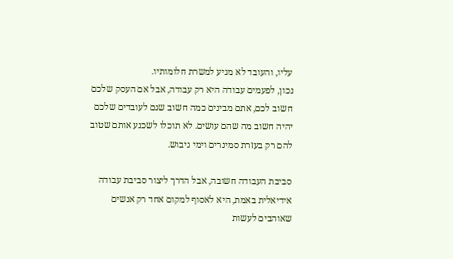עליו, והעובד לא מגיע למשרת חלומותיו.
נכון, לפעמים עבודה היא רק עבודה, אבל אם העסק שלכם חשוב לכם, אתם מבינים כמה חשוב שגם לעובדים שלכם יהיה חשוב מה שהם עושים. לא תוכלו לשכנע אותם שטוב להם רק בעזרת סמינרים וימי גיבוש.

סביבת העבודה חשובה, אבל הדרך ליצור סביבת עבודה אידיאלית באמת, היא לאסוף למקום אחד רק אנשים שאוהבים לעשות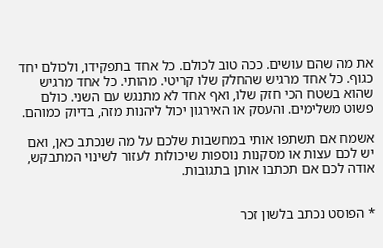את מה שהם עושים. ככה טוב לכולם. כל אחד בתפקידו, ולכולם יחד כגוף. כל אחד מרגיש שהחלק שלו קריטי. מהותי. כל אחד מרגיש שהוא בשטח הכי חזק שלו, ואף אחד לא מתנגש עם השני. כולם פשוט משלימים. והעסק או האירגון יכול ליהנות מזה, בדיוק כמוהם.

אשמח אם תשתפו אותי במחשבות שלכם על מה שנכתב כאן, ואם יש לכם עצות או מסקנות נוספות שיכולות לעזור לשינוי המתבקש, אודה לכם אם תכתבו אותן בתגובות.


* הפוסט נכתב בלשון זכר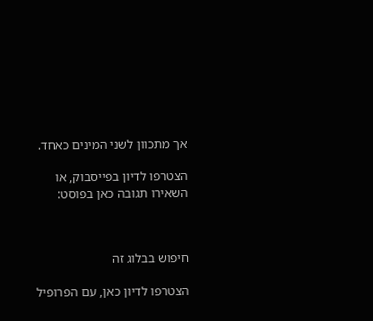אך מתכוון לשני המינים כאחד.

הצטרפו לדיון בפייסבוק, או השאירו תגובה כאן בפוסט:



חיפוש בבלוג זה

הצטרפו לדיון כאן, עם הפרופיל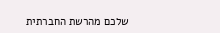שלכם מהרשת החברתית